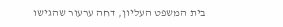בית המשפט העליון, דחה ערעור שהגישו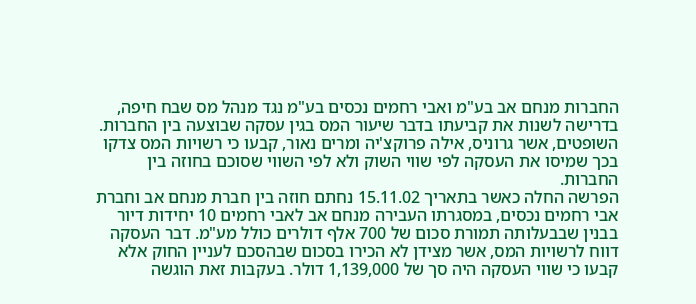החברות מנחם אב בע"מ ואבי רחמים נכסים בע"מ נגד מנהל מס שבח חיפה, בדרישה לשנות את קביעתו בדבר שיעור המס בגין עסקה שבוצעה בין החברות. השופטים, אשר גרוניס, אילה פרוקצ'יה ומרים נאור, קבעו כי רשויות המס צדקו בכך שמיסו את העסקה לפי שווי השוק ולא לפי השווי שסוכם בחוזה בין החברות.
הפרשה החלה כאשר בתאריך 15.11.02 נחתם חוזה בין חברת מנחם אב וחברת אבי רחמים נכסים, במסגרתו העבירה מנחם אב לאבי רחמים 10 יחידות דיור בבנין שבבעלותה תמורת סכום של 700 אלף דולרים כולל מע"מ. דבר העסקה דווח לרשויות המס, אשר מצידן לא הכירו בסכום שבהסכם לעניין החוק אלא קבעו כי שווי העסקה היה סך של 1,139,000 דולר. בעקבות זאת הוגשה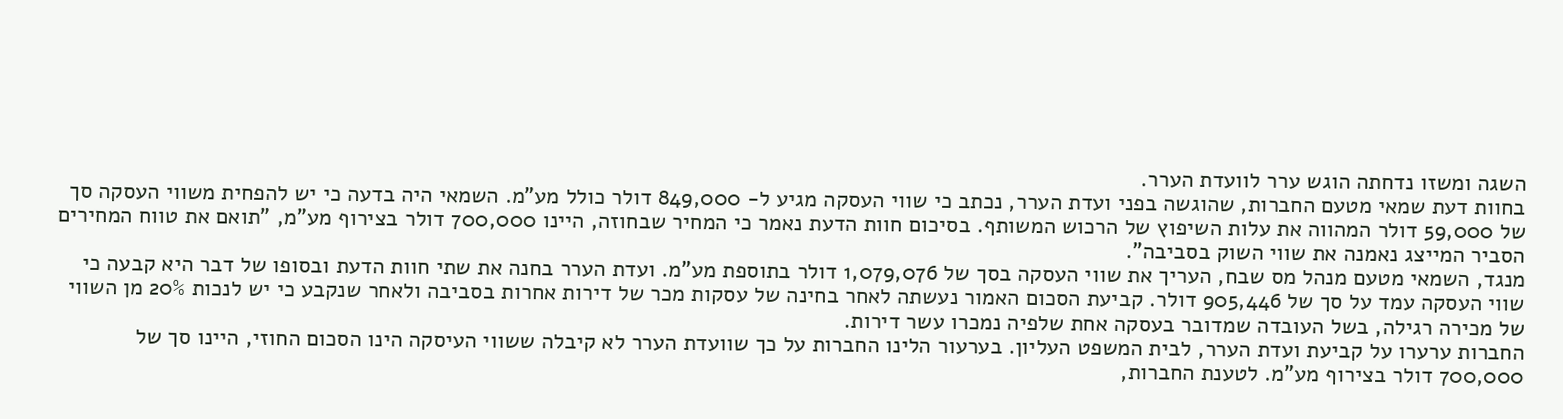השגה ומשזו נדחתה הוגש ערר לוועדת הערר.
בחוות דעת שמאי מטעם החברות, שהוגשה בפני ועדת הערר, נכתב כי שווי העסקה מגיע ל- 849,000 דולר כולל מע"מ. השמאי היה בדעה כי יש להפחית משווי העסקה סך של 59,000 דולר המהווה את עלות השיפוץ של הרכוש המשותף. בסיכום חוות הדעת נאמר כי המחיר שבחוזה, היינו 700,000 דולר בצירוף מע"מ, "תואם את טווח המחירים הסביר המייצג נאמנה את שווי השוק בסביבה".
מנגד, השמאי מטעם מנהל מס שבח, העריך את שווי העסקה בסך של 1,079,076 דולר בתוספת מע"מ. ועדת הערר בחנה את שתי חוות הדעת ובסופו של דבר היא קבעה כי שווי העסקה עמד על סך של 905,446 דולר. קביעת הסכום האמור נעשתה לאחר בחינה של עסקות מכר של דירות אחרות בסביבה ולאחר שנקבע כי יש לנכות 20% מן השווי של מכירה רגילה, בשל העובדה שמדובר בעסקה אחת שלפיה נמכרו עשר דירות.
החברות ערערו על קביעת ועדת הערר, לבית המשפט העליון. בערעור הלינו החברות על כך שוועדת הערר לא קיבלה ששווי העיסקה הינו הסכום החוזי, היינו סך של 700,000 דולר בצירוף מע"מ. לטענת החברות,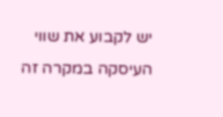יש לקבוע את שווי העיסקה במקרה זה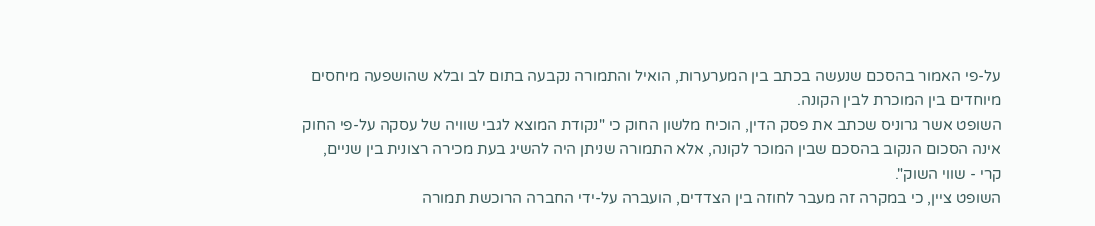על-פי האמור בהסכם שנעשה בכתב בין המערערות, הואיל והתמורה נקבעה בתום לב ובלא שהושפעה מיחסים מיוחדים בין המוכרת לבין הקונה.
השופט אשר גרוניס שכתב את פסק הדין, הוכיח מלשון החוק כי "נקודת המוצא לגבי שוויה של עסקה על-פי החוק אינה הסכום הנקוב בהסכם שבין המוכר לקונה, אלא התמורה שניתן היה להשיג בעת מכירה רצונית בין שניים, קרי - שווי השוק".
השופט ציין, כי במקרה זה מעבר לחוזה בין הצדדים, הועברה על-ידי החברה הרוכשת תמורה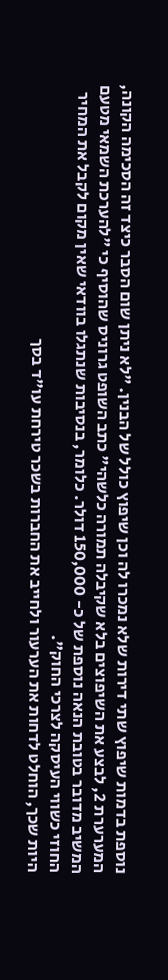נוספת בדמות שיפוץ שתי דירות שלא נמכרו לה וכן שיפוץ כולל של הבנין. "לא ניתן שום הסבר כיצד זה הסכימה הקונה, המערערת 2, לבצע את השיפוצים בלא שקיבלה תמורה כלשהי" כתב השופט גרוניס שהוסיף כי "להערכת השמאי מטעם המשיב מדובר בטובת הנאה נוספת של כ- 150,000 דולר. כלומר, בנסיבות שנתגלו בוודאי שאין מקום לקבל את המחיר החוזי כשווי העיסקה לצרכי החוק".
היות שכך, הוחלט לדחות את הערעור ולחייב את החברות בשכר טירחת עו"ד בסך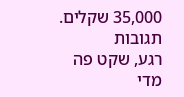35,000 שקלים.
תגובות
רגע, שקט פה מדי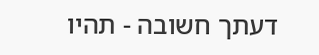דעתך חשובה - תהיו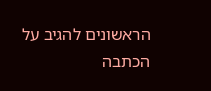הראשונים להגיב על הכתבה